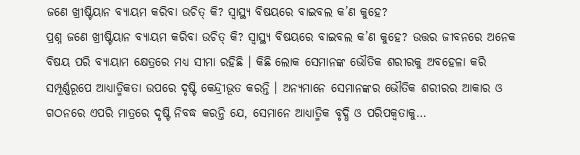ଜଣେ ଖ୍ରୀଷ୍ଟିୟାନ ବ୍ୟାୟମ କରିବା ଉଚିତ୍ କି? ସ୍ବାସ୍ଥ୍ୟ ବିଷୟରେ ବାଇବଲ କ’ଣ କୁହେ?
ପ୍ରଶ୍ନ ଜଣେ ଖ୍ରୀଷ୍ଟିୟାନ ବ୍ୟାୟମ କରିବା ଉଚିତ୍ କି? ସ୍ବାସ୍ଥ୍ୟ ବିଷୟରେ ବାଇବଲ କ’ଣ କୁହେ? ଉତ୍ତର ଜୀବନରେ ଅନେକ ବିଷୟ ପରି ବ୍ୟାୟାମ କ୍ଷେତ୍ରରେ ମଧ୍ୟ ସୀମା ରହିଛି । କିଛି ଲୋକ ସେମାନଙ୍କ ଭୌତିକ ଶରୀରକୁ ଅବହେଳା କରି ସମ୍ପୂର୍ଣ୍ଣରୂପେ ଆଧ୍ୟାତ୍ମିକତା ଉପରେ ଦୃଷ୍ଟି କେନ୍ଦ୍ରୀଭୂତ କରନ୍ତି । ଅନ୍ୟମାନେ ସେମାନଙ୍କର ଭୌତିକ ଶରୀରର ଆକାର ଓ ଗଠନରେ ଏପରି ମାତ୍ରରେ ଦୃଷ୍ଟି ନିବଦ୍ଧ କରନ୍ତି ଯେ, ସେମାନେ ଆଧ୍ୟାତ୍ମିକ ବୃଦ୍ଧି ଓ ପରିପକ୍ବତାକୁ…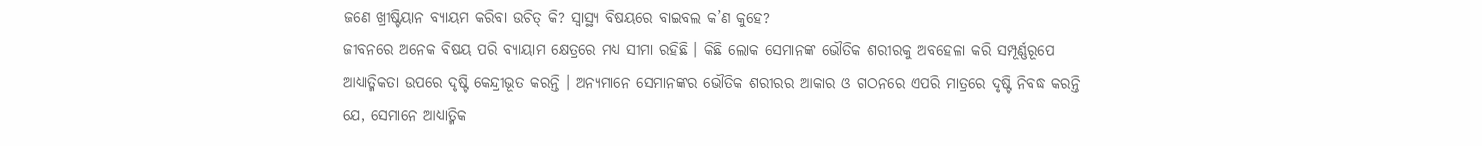ଜଣେ ଖ୍ରୀଷ୍ଟିୟାନ ବ୍ୟାୟମ କରିବା ଉଚିତ୍ କି? ସ୍ବାସ୍ଥ୍ୟ ବିଷୟରେ ବାଇବଲ କ’ଣ କୁହେ?
ଜୀବନରେ ଅନେକ ବିଷୟ ପରି ବ୍ୟାୟାମ କ୍ଷେତ୍ରରେ ମଧ୍ୟ ସୀମା ରହିଛି । କିଛି ଲୋକ ସେମାନଙ୍କ ଭୌତିକ ଶରୀରକୁ ଅବହେଳା କରି ସମ୍ପୂର୍ଣ୍ଣରୂପେ ଆଧ୍ୟାତ୍ମିକତା ଉପରେ ଦୃଷ୍ଟି କେନ୍ଦ୍ରୀଭୂତ କରନ୍ତି । ଅନ୍ୟମାନେ ସେମାନଙ୍କର ଭୌତିକ ଶରୀରର ଆକାର ଓ ଗଠନରେ ଏପରି ମାତ୍ରରେ ଦୃଷ୍ଟି ନିବଦ୍ଧ କରନ୍ତି ଯେ, ସେମାନେ ଆଧ୍ୟାତ୍ମିକ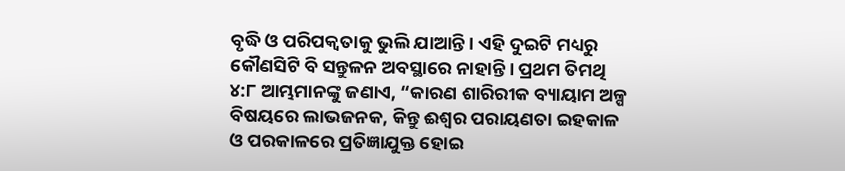ବୃଦ୍ଧି ଓ ପରିପକ୍ବତାକୁ ଭୁଲି ଯାଆନ୍ତି । ଏହି ଦୁଇଟି ମଧ୍ୟରୁ କୌଣସିଟି ବି ସନ୍ତୁଳନ ଅବସ୍ଥାରେ ନାହାନ୍ତି । ପ୍ରଥମ ତିମଥି ୪:୮ ଆମ୍ଭମାନଙ୍କୁ ଜଣାଏ, “କାରଣ ଶାରିରୀକ ବ୍ୟାୟାମ ଅଳ୍ପ ବିଷୟରେ ଲାଭଜନକ, କିନ୍ତୁ ଈଶ୍ବର ପରାୟଣତା ଇହକାଳ ଓ ପରକାଳରେ ପ୍ରତିଜ୍ଞାଯୁକ୍ତ ହୋଇ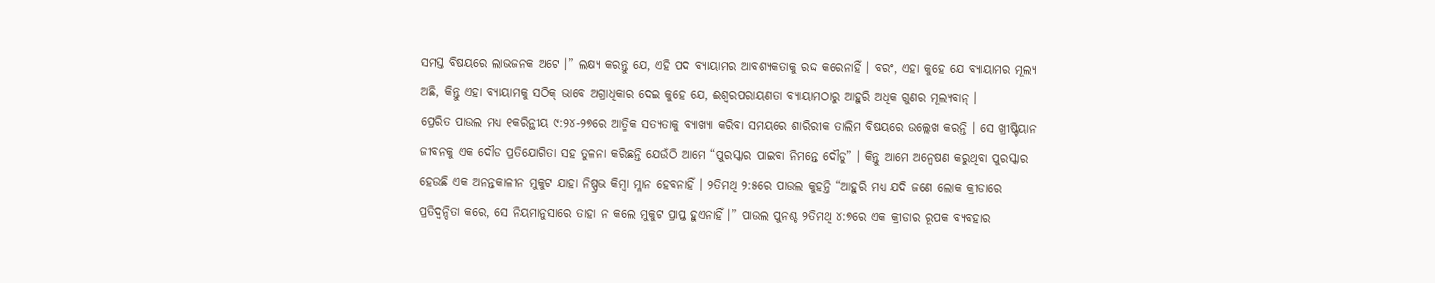ସମସ୍ତ ବିଷୟରେ ଲାଭଜନକ ଅଟେ ।” ଲକ୍ଷ୍ୟ କରନ୍ତୁ ଯେ, ଏହି ପଦ ବ୍ୟାୟାମର ଆବଶ୍ୟକତାକୁ ରଦ୍ଦ କରେନାହିଁ । ବରଂ, ଏହା କୁହେ ଯେ ବ୍ୟାୟାମର ମୂଲ୍ୟ ଅଛି, କିନ୍ତୁ ଏହା ବ୍ୟାୟାମକୁ ସଠିକ୍ ଭାବେ ଅଗ୍ରାଧିକାର ଦେଇ କୁହେ ଯେ, ଈଶ୍ବରପରାୟଣତା ବ୍ୟାୟାମଠାରୁ ଆହୁରି ଅଧିକ ଗୁଣର ମୂଲ୍ୟବାନ୍ ।
ପ୍ରେରିତ ପାଉଲ ମଧ୍ୟ ୧କରିନ୍ଥୀୟ ୯:୨୪-୨୭ରେ ଆତ୍ମିକ ସତ୍ୟତାକୁ ବ୍ୟାଖ୍ୟା କରିବା ସମୟରେ ଶାରିରୀକ ତାଲିମ ବିଷୟରେ ଉଲ୍ଲେଖ କରନ୍ତି । ସେ ଖ୍ରୀଷ୍ଟିୟାନ ଜୀବନକୁ ଏକ ଦୌଡ ପ୍ରତିଯୋଗିତା ସହ ତୁଳନା କରିଛନ୍ତି ଯେଉଁଠି ଆମେ “ପୁରସ୍କାର ପାଇବା ନିମନ୍ତେ ଦୌଡୁ” । କିନ୍ତୁ ଆମେ ଅନ୍ବେଷଣ କରୁଥିବା ପୁରସ୍କାର ହେଉଛି ଏକ ଅନନ୍ତକାଳୀନ ମୁକୁଟ ଯାହା ନିଷ୍ପ୍ରଭ କିମ୍ବା ମ୍ଳାନ ହେବନାହିଁ । ୨ତିମଥି ୨:୫ରେ ପାଉଲ କୁହନ୍ତି “ଆହୁରି ମଧ୍ୟ ଯଦି ଜଣେ ଲୋକ କ୍ରୀଡାରେ ପ୍ରତିଦ୍ବନ୍ଦିତା କରେ, ସେ ନିୟମାନୁସାରେ ତାହା ନ କଲେ ମୁକୁଟ ପ୍ରାପ୍ତ ହୁଏନାହିଁ ।” ପାଉଲ ପୁନଶ୍ଚ ୨ତିମଥି ୪:୭ରେ ଏକ କ୍ରୀଡାର ରୂପକ ବ୍ୟବହାର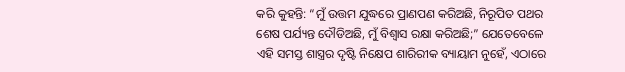କରି କୁହନ୍ତି: “ମୁଁ ଉତ୍ତମ ଯୁଦ୍ଧରେ ପ୍ରାଣପଣ କରିଅଛି, ନିରୂପିତ ପଥର ଶେଷ ପର୍ଯ୍ୟନ୍ତ ଦୌଡିଅଛି, ମୁଁ ବିଶ୍ବାସ ରକ୍ଷା କରିଅଛି;” ଯେତେବେଳେ ଏହି ସମସ୍ତ ଶାସ୍ତ୍ରର ଦୃଷ୍ଟି ନିକ୍ଷେପ ଶାରିରୀକ ବ୍ୟାୟାମ ନୁହେଁ, ଏଠାରେ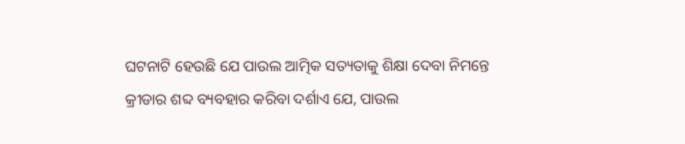ଘଟନାଟି ହେଉଛି ଯେ ପାଉଲ ଆତ୍ମିକ ସତ୍ୟତାକୁ ଶିକ୍ଷା ଦେବା ନିମନ୍ତେ କ୍ରୀଡାର ଶବ୍ଦ ବ୍ୟବହାର କରିବା ଦର୍ଶାଏ ଯେ, ପାଉଲ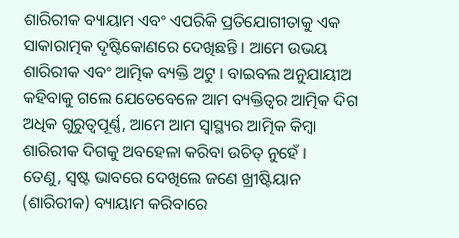ଶାରିରୀକ ବ୍ୟାୟାମ ଏବଂ ଏପରିକି ପ୍ରତିଯୋଗୀତାକୁ ଏକ ସାକାରାତ୍ମକ ଦୃଷ୍ଟିକୋଣରେ ଦେଖିଛନ୍ତି । ଆମେ ଉଭୟ ଶାରିରୀକ ଏବଂ ଆତ୍ମିକ ବ୍ୟକ୍ତି ଅଟୁ । ବାଇବଲ ଅନୁଯାୟୀଅ କହିବାକୁ ଗଲେ ଯେତେବେଳେ ଆମ ବ୍ୟକ୍ତିତ୍ବର ଆତ୍ମିକ ଦିଗ ଅଧିକ ଗୁରୁତ୍ବପୂର୍ଣ୍ଣ, ଆମେ ଆମ ସ୍ବାସ୍ଥ୍ୟର ଆତ୍ମିକ କିମ୍ବା ଶାରିରୀକ ଦିଗକୁ ଅବହେଳା କରିବା ଉଚିତ୍ ନୁହେଁ ।
ତେଣୁ, ସ୍ବଷ୍ଟ ଭାବରେ ଦେଖିଲେ ଜଣେ ଖ୍ରୀଷ୍ଟିୟାନ (ଶାରିରୀକ) ବ୍ୟାୟାମ କରିବାରେ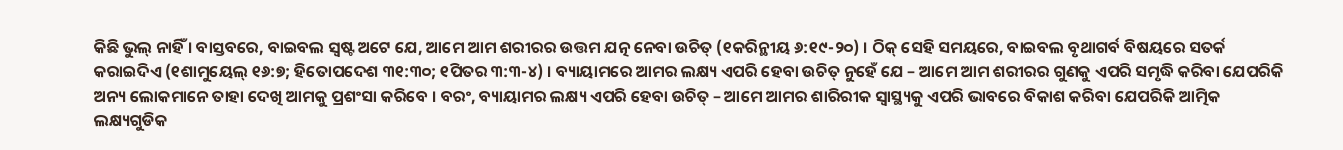କିଛି ଭୁଲ୍ ନାହିଁ । ବାସ୍ତବରେ, ବାଇବଲ ସ୍ବଷ୍ଟ ଅଟେ ଯେ, ଆମେ ଆମ ଶରୀରର ଉତ୍ତମ ଯତ୍ନ ନେବା ଉଚିତ୍ (୧କରିନ୍ଥୀୟ ୬:୧୯-୨୦) । ଠିକ୍ ସେହି ସମୟରେ, ବାଇବଲ ବୃଥାଗର୍ବ ବିଷୟରେ ସତର୍କ କରାଇଦିଏ (୧ଶାମୁୟେଲ୍ ୧୬:୭; ହିତୋପଦେଶ ୩୧:୩୦; ୧ପିତର ୩:୩-୪) । ବ୍ୟାୟାମରେ ଆମର ଲକ୍ଷ୍ୟ ଏପରି ହେବା ଉଚିତ୍ ନୁହେଁ ଯେ – ଆମେ ଆମ ଶରୀରର ଗୁଣକୁ ଏପରି ସମୃଦ୍ଧି କରିବା ଯେପରିକି ଅନ୍ୟ ଲୋକମାନେ ତାହା ଦେଖି ଆମକୁ ପ୍ରଶଂସା କରିବେ । ବରଂ, ବ୍ୟାୟାମର ଲକ୍ଷ୍ୟ ଏପରି ହେବା ଉଚିତ୍ – ଆମେ ଆମର ଶାରିରୀକ ସ୍ବାସ୍ଥ୍ୟକୁ ଏପରି ଭାବରେ ବିକାଶ କରିବା ଯେପରିକି ଆତ୍ମିକ ଲକ୍ଷ୍ୟଗୁଡିକ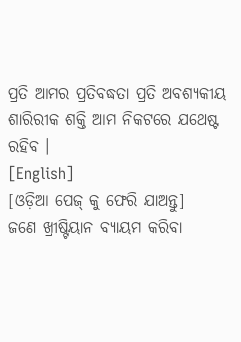ପ୍ରତି ଆମର ପ୍ରତିବଦ୍ଧତା ପ୍ରତି ଅବଶ୍ୟକୀୟ ଶାରିରୀକ ଶକ୍ତି ଆମ ନିକଟରେ ଯଥେଷ୍ଟ ରହିବ ।
[English]
[ଓଡ଼ିଆ ପେଜ୍ କୁ ଫେରି ଯାଅନ୍ତୁ]
ଜଣେ ଖ୍ରୀଷ୍ଟିୟାନ ବ୍ୟାୟମ କରିବା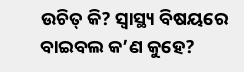ଉଚିତ୍ କି? ସ୍ବାସ୍ଥ୍ୟ ବିଷୟରେ ବାଇବଲ କ’ଣ କୁହେ?